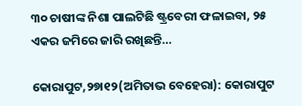୩୦ ଚାଷୀଙ୍କ ନିଶା ପାଲଟିଛି ଷ୍ଟ୍ରବେରୀ ଫଳାଇବା, ୨୫ ଏକର ଜମିରେ ଜାରି ରଖିଛନ୍ତି…

କୋରାପୁଟ,୨୭ା୧୨(ଅମିତାଭ ବେହେରା): କୋରାପୁଟ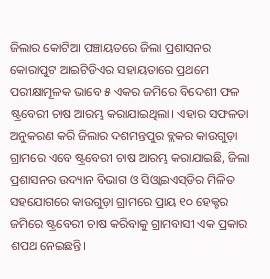ଜିଲାର କୋଟିଆ ପଞ୍ଚାୟତରେ ଜିଲା ପ୍ରଶାସନର କୋରାପୁଟ ଆଇଟିଡିଏର ସହାୟତାରେ ପ୍ରଥମେ ପରୀକ୍ଷାମୂଳକ ଭାବେ ୫ ଏକର ଜମିରେ ବିଦେଶୀ ଫଳ ଷ୍ଟ୍ରବେରୀ ଚାଷ ଆରମ୍ଭ କରାଯାଇଥିଲା। ଏହାର ସଫଳତା ଅନୁକରଣ କରି ଜିଲାର ଦଶମନ୍ତପୁର ବ୍ଲକର କାଉଗୁଡ଼ା ଗ୍ରାମରେ ଏବେ ଷ୍ଟ୍ରବେରୀ ଚାଷ ଆରମ୍ଭ କରାଯାଇଛି, ଜିଲା ପ୍ରଶାସନର ଉଦ୍ୟାନ ବିଭାଗ ଓ ସିଓ୍ବାଇଏସ୍‌ଡିର ମିଳିତ ସହଯୋଗରେ କାଉଗୁଡ଼ା ଗ୍ରାମରେ ପ୍ରାୟ ୧୦ ହେକ୍ଟର ଜମିରେ ଷ୍ଟ୍ରବେରୀ ଚାଷ କରିବାକୁ ଗ୍ରାମବାସୀ ଏକ ପ୍ରକାର ଶପଥ ନେଇଛନ୍ତି।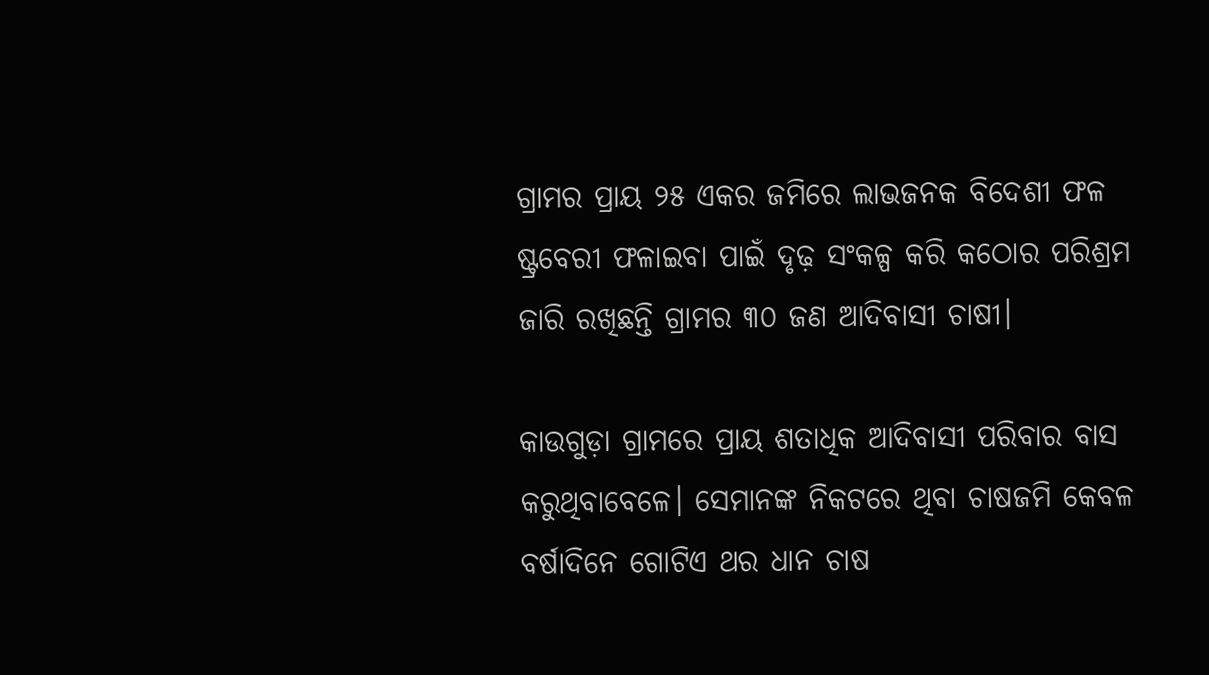ଗ୍ରାମର ପ୍ରାୟ ୨୫ ଏକର ଜମିରେ ଲାଭଜନକ ବିଦେଶୀ ଫଳ ଷ୍ଟ୍ରବେରୀ ଫଳାଇବା ପାଇଁ ଦୃଢ଼ ସଂକଳ୍ପ କରି କଠୋର ପରିଶ୍ରମ ଜାରି ରଖିଛନ୍ତି ଗ୍ରାମର ୩୦ ଜଣ ଆଦିବାସୀ ଚାଷୀ।

କାଉଗୁଡ଼ା ଗ୍ରାମରେ ପ୍ରାୟ ଶତାଧିକ ଆଦିବାସୀ ପରିବାର ବାସ କରୁଥିବାବେଳେ। ସେମାନଙ୍କ ନିକଟରେ ଥିବା ଚାଷଜମି କେବଳ ବର୍ଷାଦିନେ ଗୋଟିଏ ଥର ଧାନ ଚାଷ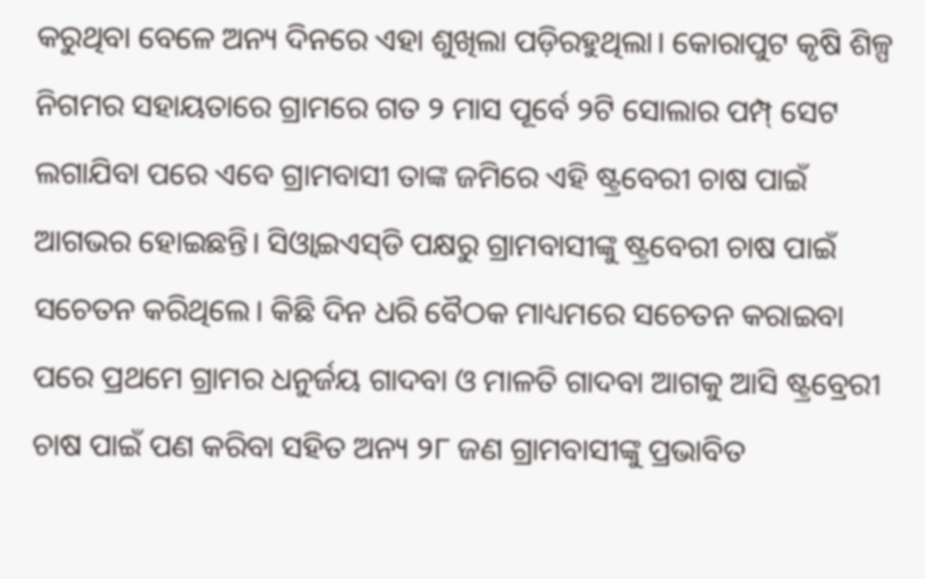କରୁଥିବା ବେଳେ ଅନ୍ୟ ଦିନରେ ଏହା ଶୁଖିଲା ପଡ଼ିରହୁଥିଲା। କୋରାପୁଟ କୃଷି ଶିଳ୍ପ ନିଗମର ସହାୟତାରେ ଗ୍ରାମରେ ଗତ ୨ ମାସ ପୂର୍ବେ ୨ଟି ସୋଲାର ପମ୍ପ୍‌ ସେଟ ଲଗାଯିବା ପରେ ଏବେ ଗ୍ରାମବାସୀ ତାଙ୍କ ଜମିରେ ଏହି ଷ୍ଟ୍ରବେରୀ ଚାଷ ପାଇଁ ଆଗଭର ହୋଇଛନ୍ତି। ସିଓ୍ବାଇଏସ୍‌ଡି ପକ୍ଷରୁ ଗ୍ରାମବାସୀଙ୍କୁ ଷ୍ଟ୍ରବେରୀ ଚାଷ ପାଇଁ ସଚେତନ କରିଥିଲେ। କିଛି ଦିନ ଧରି ବୈଠକ ମାଧ୍ୟମରେ ସଚେତନ କରାଇବା ପରେ ପ୍ରଥମେ ଗ୍ରାମର ଧନୁର୍ଜୟ ଗାଦବା ଓ ମାଳତି ଗାଦବା ଆଗକୁ ଆସି ଷ୍ଟ୍ରବ୍ରେରୀ ଚାଷ ପାଇଁ ପଣ କରିବା ସହିତ ଅନ୍ୟ ୨୮ ଜଣ ଗ୍ରାମବାସୀଙ୍କୁ ପ୍ରଭାବିତ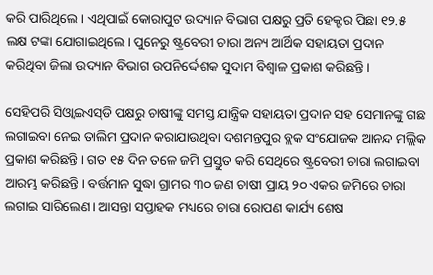କରି ପାରିଥିଲେ। ଏଥିପାଇଁ କୋରାପୁଟ ଉଦ୍ୟାନ ବିଭାଗ ପକ୍ଷରୁ ପ୍ରତି ହେକ୍ଟର ପିଛା ୧୨.୫ ଲକ୍ଷ ଟଙ୍କା ଯୋଗାଇଥିଲେ। ପୁନେରୁ ଷ୍ଟ୍ରବେରୀ ଚାରା ଅନ୍ୟ ଆର୍ଥିକ ସହାୟତା ପ୍ରଦାନ କରିଥିବା ଜିଲା ଉଦ୍ୟାନ ବିଭାଗ ଉପନିର୍ଦ୍ଦେଶକ ସୁଦାମ ବିଶ୍ୱାଳ ପ୍ରକାଶ କରିଛନ୍ତି।

ସେହିପରି ସିଓ୍ବାଇଏସ୍‌ଡି ପକ୍ଷରୁ ଚାଷୀଙ୍କୁ ସମସ୍ତ ଯାନ୍ତ୍ରିକ ସହାୟତା ପ୍ରଦାନ ସହ ସେମାନଙ୍କୁ ଗଛ ଲଗାଇବା ନେଇ ତାଲିମ ପ୍ରଦାନ କରାଯାଉଥିବା ଦଶମନ୍ତପୁର ବ୍ଲକ ସଂଯୋଜକ ଆନନ୍ଦ ମଲ୍ଲିକ ପ୍ରକାଶ କରିଛନ୍ତି। ଗତ ୧୫ ଦିନ ତଳେ ଜମି ପ୍ରସ୍ତୁତ କରି ସେଥିରେ ଷ୍ଟ୍ରବେରୀ ଚାରା ଲଗାଇବା ଆରମ୍ଭ କରିଛନ୍ତି। ବର୍ତ୍ତମାନ ସୁଦ୍ଧା ଗ୍ରାମର ୩୦ ଜଣ ଚାଷୀ ପ୍ରାୟ ୨୦ ଏକର ଜମିରେ ଚାରା ଲଗାଇ ସାରିଲେଣ। ଆସନ୍ତା ସପ୍ତାହକ ମଧ୍ୟରେ ଚାରା ରୋପଣ କାର୍ଯ୍ୟ ଶେଷ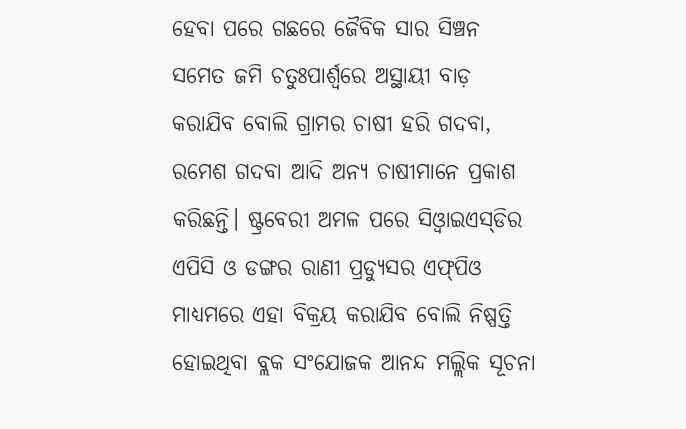ହେବା ପରେ ଗଛରେ ଜୈବିକ ସାର ସିଞ୍ଚନ ସମେତ ଜମି ଚତୁଃପାର୍ଶ୍ୱରେ ଅସ୍ଥାୟୀ ବାଡ଼ କରାଯିବ ବୋଲି ଗ୍ରାମର ଚାଷୀ ହରି ଗଦବା, ରମେଶ ଗଦବା ଆଦି ଅନ୍ୟ ଚାଷୀମାନେ ପ୍ରକାଶ କରିଛନ୍ତି। ଷ୍ଟ୍ରବେରୀ ଅମଳ ପରେ ସିଓ୍ବାଇଏସ୍‌ଡିର ଏପିସି ଓ ଡଙ୍ଗର ରାଣୀ ପ୍ରଡ୍ୟୁସର ଏଫ୍‌ପିଓ ମାଧ୍ୟମରେ ଏହା ବିକ୍ରୟ କରାଯିବ ବୋଲି ନିଷ୍ପତ୍ତି ହୋଇଥିବା ବ୍ଲକ ସଂଯୋଜକ ଆନନ୍ଦ ମଲ୍ଲିକ ସୂଚନା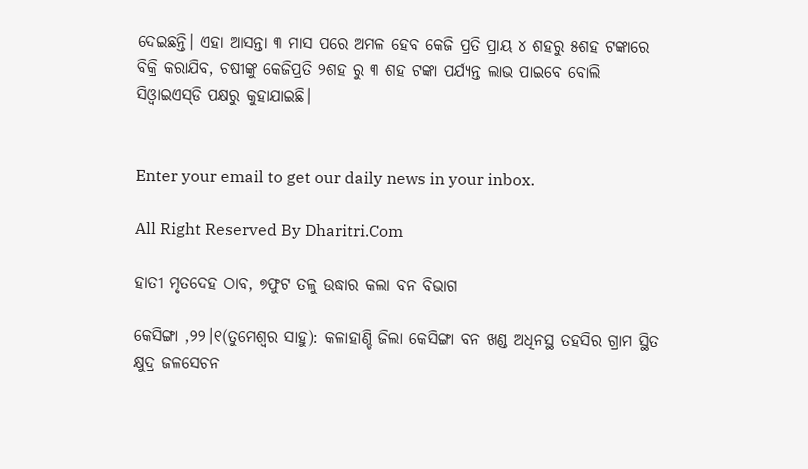ଦେଇଛନ୍ତି। ଏହା ଆସନ୍ତା ୩ ମାସ ପରେ ଅମଳ ହେବ କେଜି ପ୍ରତି ପ୍ରାୟ ୪ ଶହରୁ ୫ଶହ ଟଙ୍କାରେ ବିକ୍ରି କରାଯିବ, ଚଷୀଙ୍କୁ କେଜିପ୍ରତି ୨ଶହ ରୁ ୩ ଶହ ଟଙ୍କା ପର୍ଯ୍ୟନ୍ତ ଲାଭ ପାଇବେ ବୋଲି ସିଓ୍ବାଇଏସ୍‌ଡି ପକ୍ଷରୁ କୁହାଯାଇଛି।


Enter your email to get our daily news in your inbox.

All Right Reserved By Dharitri.Com

ହାତୀ ମୃତଦେହ ଠାବ, ୭ଫୁଟ ତଳୁ ଉଦ୍ଧାର କଲା ବନ ବିଭାଗ

କେସିଙ୍ଗା ,୨୨।୧(ତୁମେଶ୍ୱର ସାହୁ): କଳାହାଣ୍ଡି ଜିଲା କେସିଙ୍ଗା ବନ ଖଣ୍ଡ ଅଧିନସ୍ଥ ତହସିର ଗ୍ରାମ ସ୍ଥିତ କ୍ଷୁଦ୍ର ଜଳସେଚନ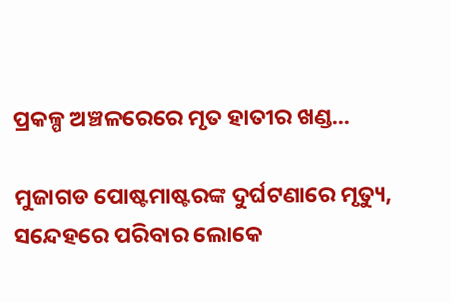ପ୍ରକଳ୍ପ ଅଞ୍ଚଳରେରେ ମୃତ ହାତୀର ଖଣ୍ଡ...

ମୁଜାଗଡ ପୋଷ୍ଟମାଷ୍ଟରଙ୍କ ଦୁର୍ଘଟଣାରେ ମୃତ୍ୟୁ, ସନ୍ଦେହରେ ପରିବାର ଲୋକେ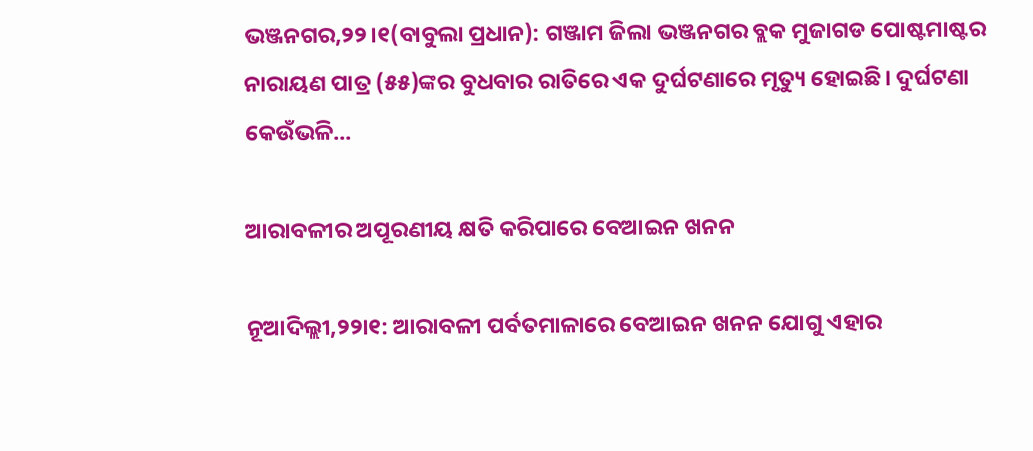ଭଞ୍ଜନଗର,୨୨।୧(ବାବୁଲା ପ୍ରଧାନ): ଗଞ୍ଜାମ ଜିଲା ଭଞ୍ଜନଗର ବ୍ଲକ ମୁଜାଗଡ ପୋଷ୍ଟମାଷ୍ଟର ନାରାୟଣ ପାତ୍ର (୫୫)ଙ୍କର ବୁଧବାର ରାତିରେ ଏକ ଦୁର୍ଘଟଣାରେ ମୃତ୍ୟୁ ହୋଇଛି। ଦୁର୍ଘଟଣା କେଉଁଭଳି...

ଆରାବଳୀର ଅପୂରଣୀୟ କ୍ଷତି କରିପାରେ ବେଆଇନ ଖନନ

ନୂଆଦିଲ୍ଲୀ,୨୨ା୧: ଆରାବଳୀ ପର୍ବତମାଳାରେ ବେଆଇନ ଖନନ ଯୋଗୁ ଏହାର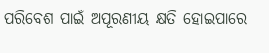ପରିବେଶ ପାଇଁ ଅପୂରଣୀୟ କ୍ଷତି ହୋଇପାରେ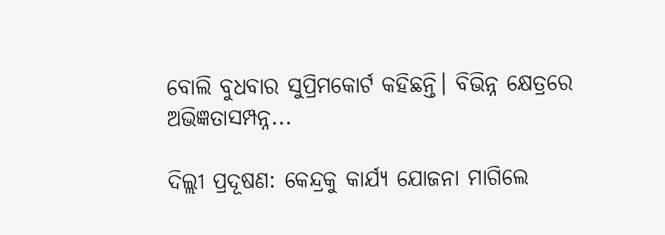ବୋଲି ବୁଧବାର ସୁପ୍ରିମକୋର୍ଟ କହିଛନ୍ତି। ବିଭିନ୍ନ କ୍ଷେତ୍ରରେ ଅଭିଜ୍ଞତାସମ୍ପନ୍ନ...

ଦିଲ୍ଲୀ ପ୍ରଦୂଷଣ: କେନ୍ଦ୍ରକୁ କାର୍ଯ୍ୟ ଯୋଜନା ମାଗିଲେ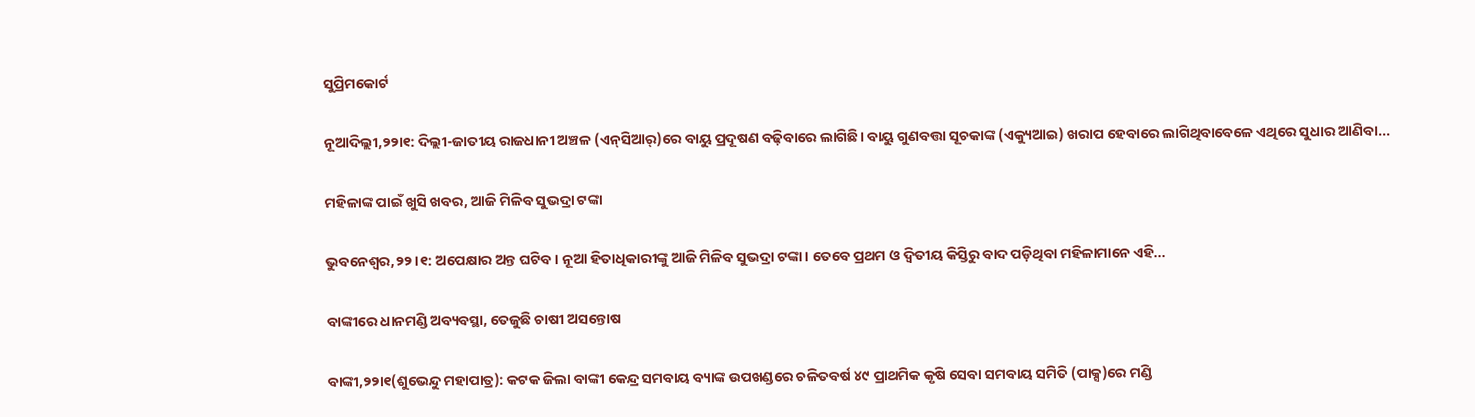ସୁପ୍ରିମକୋର୍ଟ

ନୂଆଦିଲ୍ଲୀ,୨୨ା୧: ଦିଲ୍ଲୀ-ଜାତୀୟ ରାଜଧାନୀ ଅଞ୍ଚଳ (ଏନ୍‌ସିଆର୍‌)ରେ ବାୟୁ ପ୍ରଦୂଷଣ ବଢ଼ିବାରେ ଲାଗିଛି। ବାୟୁ ଗୁଣବତ୍ତା ସୂଚକାଙ୍କ (ଏକ୍ୟୁଆଇ) ଖରାପ ହେବାରେ ଲାଗିଥିବାବେଳେ ଏଥିରେ ସୁଧାର ଆଣିବା...

ମହିଳାଙ୍କ ପାଇଁ ଖୁସି ଖବର, ଆଜି ମିଳିବ ସୁଭଦ୍ରା ଟଙ୍କା

ଭୁବନେଶ୍ୱର,୨୨।୧: ଅପେକ୍ଷାର ଅନ୍ତ ଘଟିବ। ନୂଆ ହିତାଧିକାରୀଙ୍କୁ ଆଜି ମିଳିବ ସୁଭଦ୍ରା ଟଙ୍କା। ତେବେ ପ୍ରଥମ ଓ ଦ୍ୱିତୀୟ କିସ୍ତିରୁ ବାଦ ପଡ଼ିଥିବା ମହିଳାମାନେ ଏହି...

ବାଙ୍କୀରେ ଧାନମଣ୍ଡି ଅବ୍ୟବସ୍ଥା, ତେଜୁଛି ଚାଷୀ ଅସନ୍ତୋଷ

ବାଙ୍କୀ,୨୨ା୧(ଶୁଭେନ୍ଦୁ ମହାପାତ୍ର): କଟକ ଜିଲା ବାଙ୍କୀ କେନ୍ଦ୍ର ସମବାୟ ବ୍ୟାଙ୍କ ଉପଖଣ୍ଡରେ ଚଳିତବର୍ଷ ୪୯ ପ୍ରାଥମିକ କୃଷି ସେବା ସମବାୟ ସମିତି (ପାକ୍ସ)ରେ ମଣ୍ଡି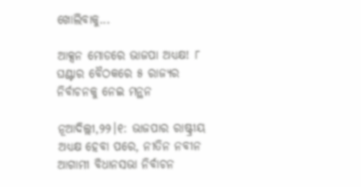ଖୋଲିବାକୁ...

ଆକ୍ସନ ମୋଡରେ ଭାଜପା ଅଧ୍ୟକ୍ଷ! ୮ ଘଣ୍ଟାର ବୈଠକରେ ୫ ରାଜ୍ୟର ନିର୍ବାଚନକୁ ନେଇ ମନ୍ଥନ

ନୂଆଦିଲ୍ଲୀ,୨୨।୧: ଭାଜପାର ରାଷ୍ଟ୍ରୀୟ ଅଧ୍ୟକ୍ଷ ହେବା ପରେ, ନୀତିନ ନବୀନ ଆଗାମୀ ବିଧାନସଭା ନିର୍ବାଚନ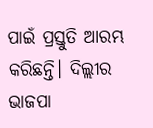ପାଇଁ ପ୍ରସ୍ତୁତି ଆରମ୍ଭ କରିଛନ୍ତି। ଦିଲ୍ଲୀର ଭାଜପା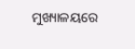ମୁଖ୍ୟାଳୟରେ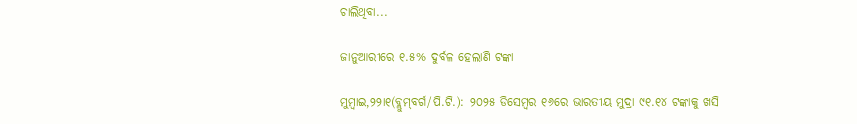ଚାଲିଥିବା...

ଜାନୁଆରୀରେ ୧.୫% ଦୁର୍ବଳ ହେଲାଣି ଟଙ୍କା

ମୁମ୍ବାଇ,୨୨ା୧(ବ୍ଲୁମ୍‌ବର୍ଗ/ପି.ଟି.): ୨୦୨୫ ଡିସେମ୍ବର ୧୬ରେ ଭାରତୀୟ ମୁଦ୍ରା ୯୧.୧୪ ଟଙ୍କାକୁ ଖସି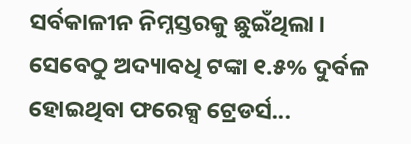ସର୍ବକାଳୀନ ନିମ୍ନସ୍ତରକୁ ଛୁଇଁଥିଲା। ସେବେଠୁ ଅଦ୍ୟାବଧି ଟଙ୍କା ୧.୫% ଦୁର୍ବଳ ହୋଇଥିବା ଫରେକ୍ସ ଟ୍ରେଡର୍ସ...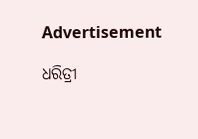Advertisement

ଧରିତ୍ରୀ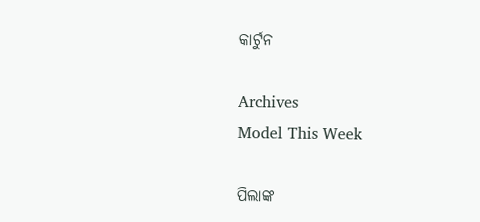କାର୍ଟୁନ

Archives
Model This Week

ପିଲାଙ୍କ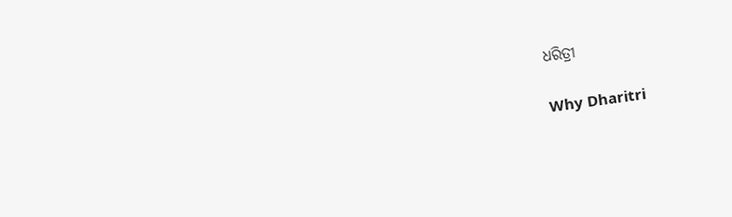ଧରିତ୍ରୀ

Why Dharitri